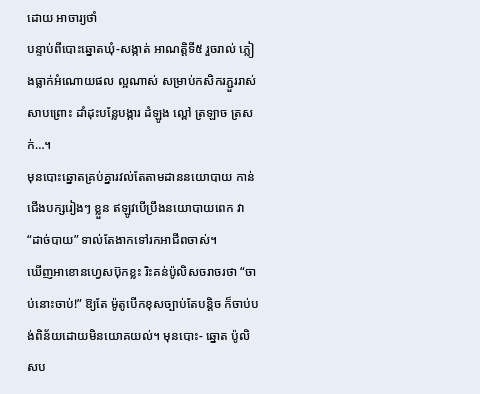ដោយ អាចារ្យថាំ
បន្ទាប់ពីបោះឆ្នោតឃុំ-សង្កាត់ អាណត្តិទី៥ រួចរាល់ ភ្លៀងធ្លាក់អំណោយផល ល្អណាស់ សម្រាប់កសិករភ្ជួររាស់ សាបព្រោះ ដាំដុះបន្លែបង្ការ ដំឡូង ល្ពៅ ត្រឡាច ត្រសក់…។
មុនបោះឆ្នោតគ្រប់គ្នារវល់តែតាមដាននយោបាយ កាន់ជើងបក្សរៀងៗ ខ្លួន ឥឡូវបើប្រឹងនយោបាយពេក វា “ដាច់បាយ” ទាល់តែងាកទៅរកអាជីពចាស់។
ឃើញអាខោនហ្វេសប៊ុកខ្លះ រិះគន់ប៉ូលិសចរាចរថា “ចាប់នោះចាប់!” ឱ្យតែ ម៉ូតូបើកខុសច្បាប់តែបន្តិច ក៏ចាប់បង់ពិន័យដោយមិនយោគយល់។ មុនបោះ- ឆ្នោត ប៉ូលិសប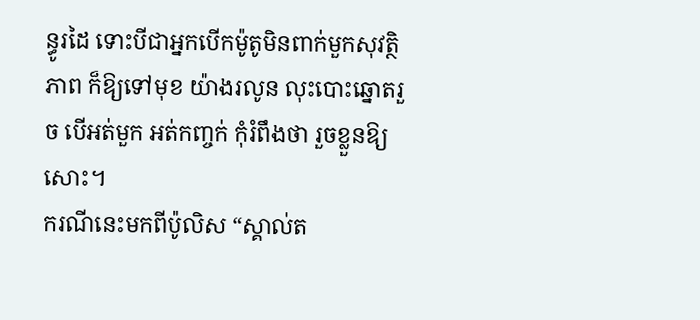ន្ធូរដៃ ទោះបីជាអ្នកបើកម៉ូតូមិនពាក់មួកសុវត្ថិភាព ក៏ឱ្យទៅមុខ យ៉ាងរលូន លុះបោះឆ្នោតរួច បើអត់មួក អត់កញ្ចក់ កុំរំពឹងថា រួចខ្លួនឱ្យសោះ។
ករណីនេះមកពីប៉ូលិស “ស្គាល់ត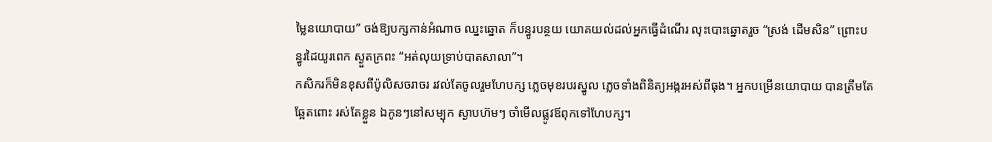ម្លៃនយោបាយ” ចង់ឱ្យបក្សកាន់អំណាច ឈ្នះឆ្នោត ក៏បន្ធូរបន្ថយ យោគយល់ដល់អ្នកធ្វើដំណើរ លុះបោះឆ្នោតរួច “ស្រង់ ដើមសិន” ព្រោះបន្ធូរដៃយូរពេក ស្ងួតក្រពះ “អត់លុយទ្រាប់បាតសាលា”។
កសិករក៏មិនខុសពីប៉ូលិសចរាចរ រវល់តែចូលរួមហែបក្ស ភ្លេចមុខរបរស្នូល ភ្លេចទាំងពិនិត្យអង្ករអស់ពីធុង។ អ្នកបម្រើនយោបាយ បានត្រឹមតែឆ្អែតពោះ រស់តែខ្លួន ឯកូនៗនៅសម្បុក ស្ងាបហ៊មៗ ចាំមើលផ្លូវឪពុកទៅហែបក្ស។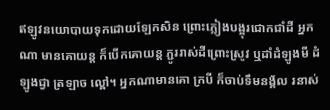ឥឡូវនយោបាយទុកដោយឡែកសិន ព្រោះភ្លៀងបង្អុរជោកជាំដី អ្នកណា មានគោយន្ត ក៏បើកគោយន្ត ភ្ជូររាស់ដីព្រោះស្រូវ ឬដាំដំឡូងមី ដំឡូងជ្វា ត្រឡាច ល្ពៅ។ អ្នកណាមានគោ ក្របី ក៏ចាប់ទឹមនង្គ័ល រនាស់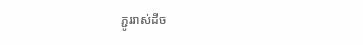ភ្ជូររាស់ដីច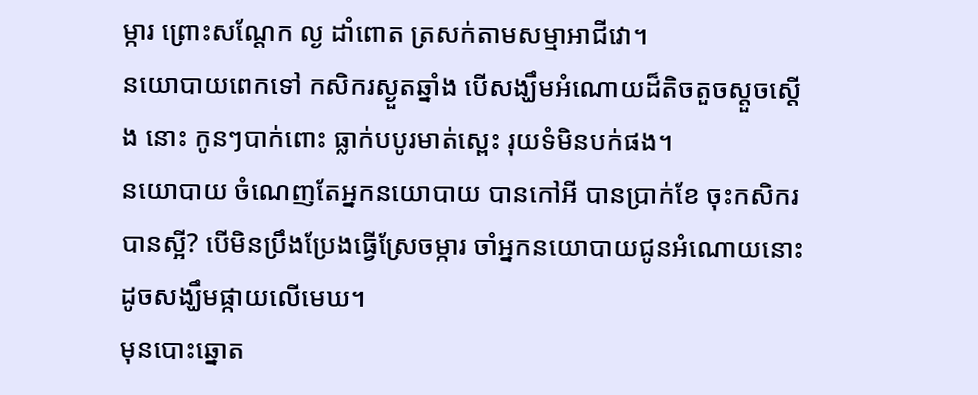ម្ការ ព្រោះសណ្តែក ល្ង ដាំពោត ត្រសក់តាមសម្មាអាជីវោ។
នយោបាយពេកទៅ កសិករស្ងួតឆ្នាំង បើសង្ឃឹមអំណោយដ៏តិចតួចស្តួចស្តើង នោះ កូនៗបាក់ពោះ ធ្លាក់បបូរមាត់ស្ពេះ រុយទំមិនបក់ផង។
នយោបាយ ចំណេញតែអ្នកនយោបាយ បានកៅអី បានប្រាក់ខែ ចុះកសិករ បានស្អី? បើមិនប្រឹងប្រែងធ្វើស្រែចម្ការ ចាំអ្នកនយោបាយជូនអំណោយនោះ ដូចសង្ឃឹមផ្កាយលើមេឃ។
មុនបោះឆ្នោត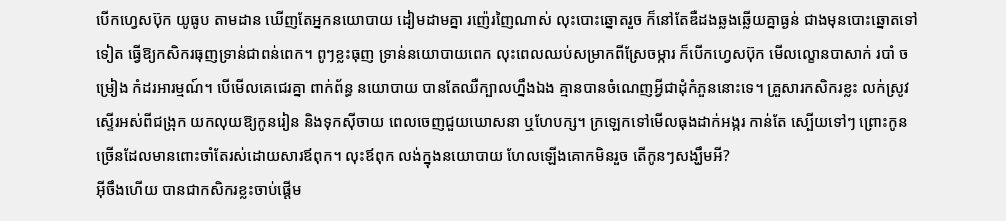បើកហ្វេសប៊ុក យូធូប តាមដាន ឃើញតែអ្នកនយោបាយ ដៀមដាមគ្នា រញ៉េរញៃណាស់ លុះបោះឆ្នោតរួច ក៏នៅតែឌឺដងឆ្លងឆ្លើយគ្នាធ្ងន់ ជាងមុនបោះឆ្នោតទៅទៀត ធ្វើឱ្យកសិករធុញទ្រាន់ជាពន់ពេក។ ពូៗខ្លះធុញ ទ្រាន់នយោបាយពេក លុះពេលឈប់សម្រាកពីស្រែចម្ការ ក៏បើកហ្វេសប៊ុក មើលល្ខោនបាសាក់ របាំ ចម្រៀង កំដរអារម្មណ៍។ បើមើលគេជេរគ្នា ពាក់ព័ន្ធ នយោបាយ បានតែឈឺក្បាលហ្នឹងឯង គ្មានបានចំណេញអ្វីជាដុំកំភួននោះទេ។ គ្រួសារកសិករខ្លះ លក់ស្រូវស្ទើរអស់ពីជង្រុក យកលុយឱ្យកូនរៀន និងទុកស៊ីចាយ ពេលចេញជួយឃោសនា ឬហែបក្ស។ ក្រឡេកទៅមើលធុងដាក់អង្ករ កាន់តែ ស្បើយទៅៗ ព្រោះកូនច្រើនដែលមានពោះចាំតែរស់ដោយសារឪពុក។ លុះឪពុក លង់ក្នុងនយោបាយ ហែលឡើងគោកមិនរួច តើកូនៗសង្ឃឹមអី?
អ៊ីចឹងហើយ បានជាកសិករខ្លះចាប់ផ្តើម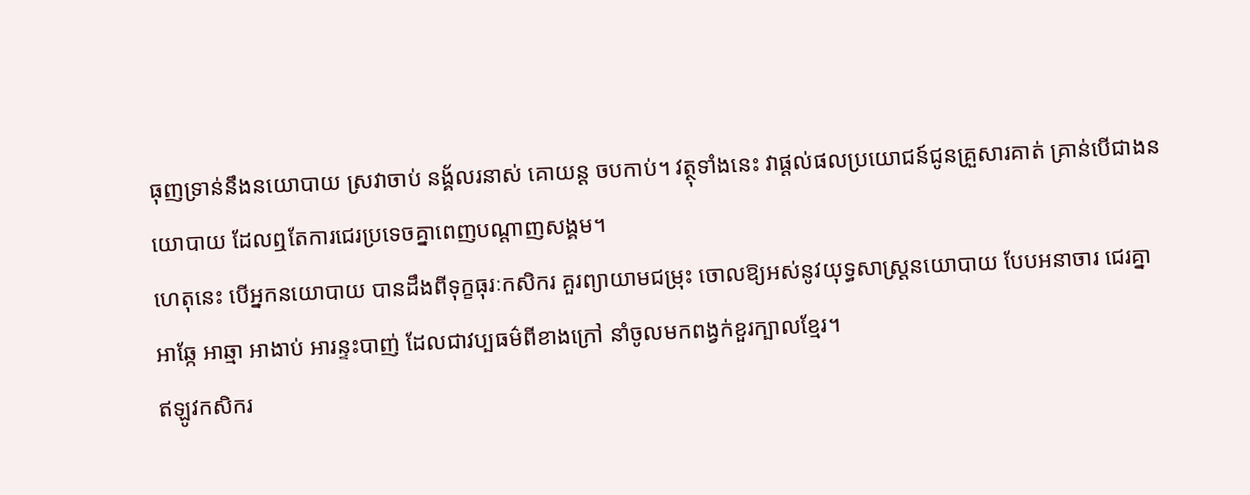ធុញទ្រាន់នឹងនយោបាយ ស្រវាចាប់ នង្គ័លរនាស់ គោយន្ត ចបកាប់។ វត្ថុទាំងនេះ វាផ្តល់ផលប្រយោជន៍ជូនគ្រួសារគាត់ គ្រាន់បើជាងនយោបាយ ដែលឮតែការជេរប្រទេចគ្នាពេញបណ្តាញសង្គម។
ហេតុនេះ បើអ្នកនយោបាយ បានដឹងពីទុក្ខធុរៈកសិករ គួរព្យាយាមជម្រុះ ចោលឱ្យអស់នូវយុទ្ធសាស្ត្រនយោបាយ បែបអនាចារ ជេរគ្នា អាឆ្កែ អាឆ្មា អាងាប់ អារន្ទះបាញ់ ដែលជាវប្បធម៌ពីខាងក្រៅ នាំចូលមកពង្វក់ខួរក្បាលខ្មែរ។
ឥឡូវកសិករ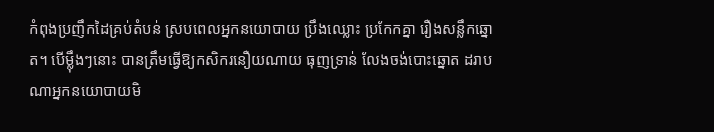កំពុងប្រញឹកដៃគ្រប់តំបន់ ស្របពេលអ្នកនយោបាយ ប្រឹងឈ្លោះ ប្រកែកគ្នា រឿងសន្លឹកឆ្នោត។ បើម៉្លឹងៗនោះ បានត្រឹមធ្វើឱ្យកសិករនឿយណាយ ធុញទ្រាន់ លែងចង់បោះឆ្នោត ដរាបណាអ្នកនយោបាយមិ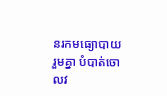នរកមធ្យោបាយរួមគ្នា បំបាត់ចោលវ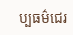ប្បធម៌ជេរ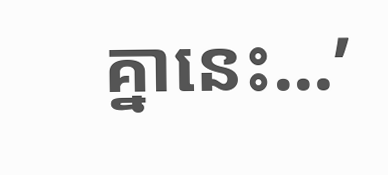គ្នានេះ…’